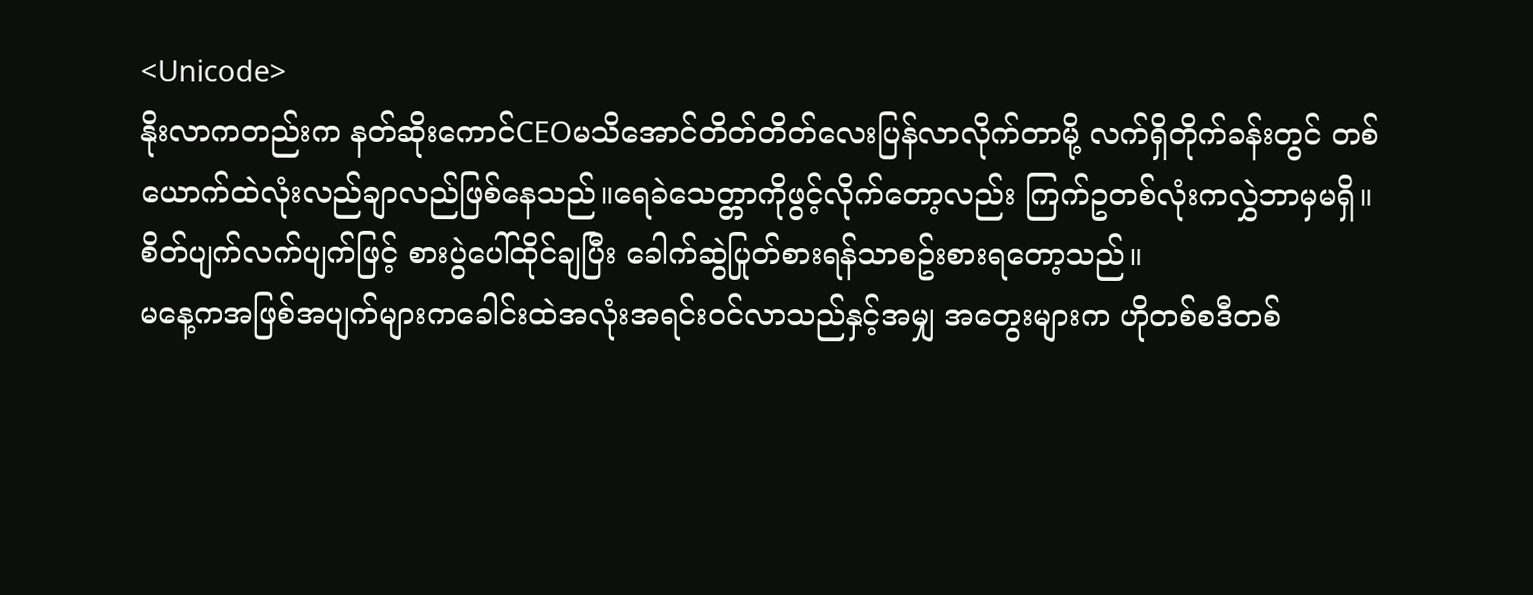<Unicode>
နိုးလာကတည်းက နတ်ဆိုးကောင်CEOမသိအောင်တိတ်တိတ်လေးပြန်လာလိုက်တာမို့ လက်ရှိတိုက်ခန်းတွင် တစ်ယောက်ထဲလုံးလည်ချာလည်ဖြစ်နေသည်။ရေခဲသေတ္တာကိုဖွင့်လိုက်တော့လည်း ကြက်ဥတစ်လုံးကလွှဲဘာမှမရှိ။
စိတ်ပျက်လက်ပျက်ဖြင့် စားပွဲပေါ်ထိုင်ချပြီး ခေါက်ဆွဲပြုတ်စားရန်သာစဥ်းစားရတော့သည်။
မနေ့ကအဖြစ်အပျက်များကခေါင်းထဲအလုံးအရင်းဝင်လာသည်နှင့်အမျှ အတွေးများက ဟိုတစ်စဒီတစ်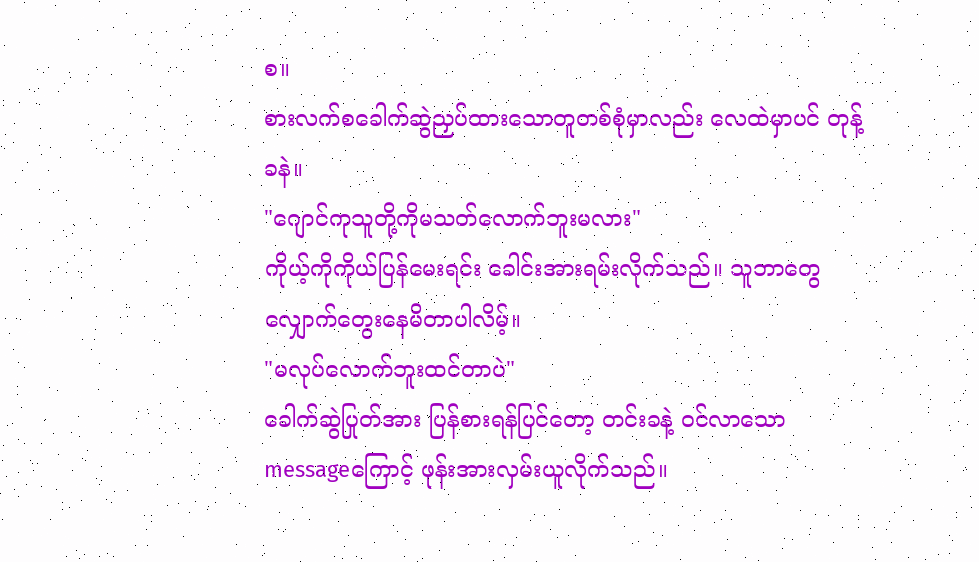စ။
စားလက်စခေါက်ဆွဲညှပ်ထားသောတူတစ်စုံမှာလည်း လေထဲမှာပင် တုန့်ခနဲ။
"ဂျောင်ကုသူတို့ကိုမသတ်လောက်ဘူးမလား"
ကိုယ့်ကိုကိုယ်ပြန်မေးရင်း ခေါင်းအားရမ်းလိုက်သည်။ သူဘာတွေလျှောက်တွေးနေမိတာပါလိမ့်။
"မလုပ်လောက်ဘူးထင်တာပဲ"
ခေါက်ဆွဲပြုတ်အား ပြန်စားရန်ပြင်တော့ တင်းခနဲ့ ဝင်လာသော messageကြောင့် ဖုန်းအားလှမ်းယူလိုက်သည်။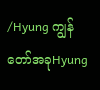/Hyung ကျွန်တော်အခုHyung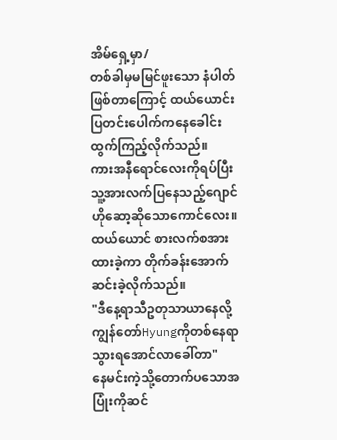အိမ်ရှေ့မှာ/
တစ်ခါမှမမြင်ဖူးသော နံပါတ်ဖြစ်တာကြောင့် ထယ်ယောင်း ပြတင်းပေါက်ကနေခေါင်းထွက်ကြည့်လိုက်သည်။
ကားအနီရောင်လေးကိုရပ်ပြီး သူ့အားလက်ပြနေသည့်ဂျောင်ဟိုဆော့ဆိုသောကောင်လေး။
ထယ်ယောင် စားလက်စအား ထားခဲ့ကာ တိုက်ခန်းအောက်ဆင်းခဲ့လိုက်သည်။
"ဒီနေ့ရာသီဥတုသာယာနေလို့ ကျွန်တော်Hyungကိုတစ်နေရာသွားရအောင်လာခေါ်တာ"
နေမင်းကဲ့သို့တောက်ပသောအပြုံးကိုဆင်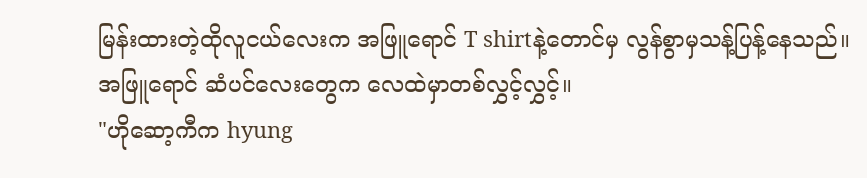မြန်းထားတဲ့ထိုလူငယ်လေးက အဖြူရောင် T shirtနဲ့တောင်မှ လွန်စွာမှသန့်ပြန့်နေသည်။
အဖြူရောင် ဆံပင်လေးတွေက လေထဲမှာတစ်လွှင့်လွှင့်။
"ဟိုဆော့ကီက hyung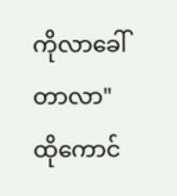ကိုလာခေါ်တာလာ"
ထိုကောင်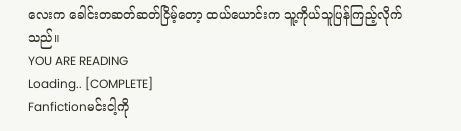လေးက ခေါင်းတဆတ်ဆတ်ငြိမ့်တော့ ထယ်ယောင်းက သူ့ကိုယ်သူပြန်ကြည့်လိုက်သည်။
YOU ARE READING
Loading.. [COMPLETE]
Fanfictionမင်းငါ့ကို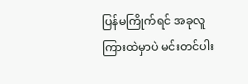ပြန်မကြိုက်ရင် အခုလူကြားထဲမှာပဲ မင်းတင်ပါး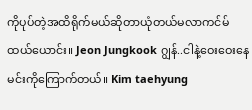ကိုပုပ်တဲ့အထိရိုက်မယ်ဆိုတာယုံတယ်မလာကင်မ်ထယ်ယောင်း။ Jeon Jungkook ဂျွန်..ငါနဲ့ဝေးဝေးနေ မင်းကိုကြောက်တယ်။ Kim taehyung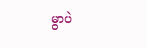မွာပဲ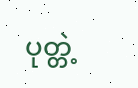ပုတ္တဲ့